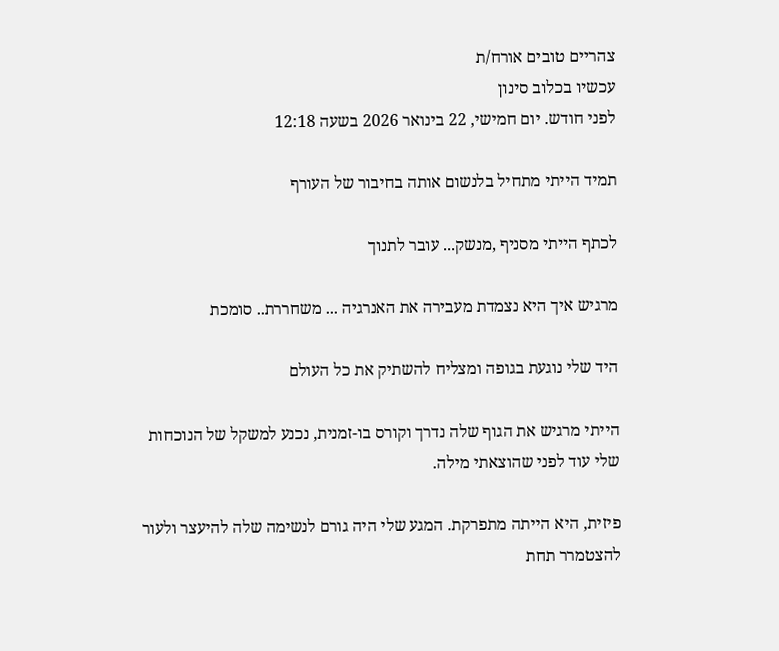צהריים טובים אורח/ת
עכשיו בכלוב סינון
לפני חודש. יום חמישי, 22 בינואר 2026 בשעה 12:18

תמיד הייתי מתחיל בלנשום אותה בחיבור של העורף

לכתף הייתי מסניף ,מנשק... עובר לתנוך

מרגיש איך היא נצמדת מעבירה את האנרגיה ... משחררת.. סומכת

היד שלי נוגעת בגופה ומצליח להשתיק את כל העולם

הייתי מרגיש את הגוף שלה נדרך וקורס בו-זמנית, נכנע למשקל של הנוכחות שלי עוד לפני שהוצאתי מילה.

פיזית, היא הייתה מתפרקת. המגע שלי היה גורם לנשימה שלה להיעצר ולעור להצטמרר תחת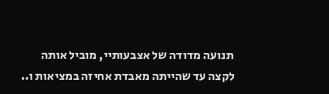תנועה מדודה של אצבעותיי, מוביל אותה לקצה עד שהייתה מאבדת אחיזה במציאות ו..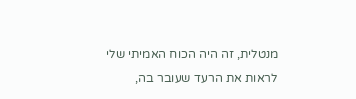מנטלית, זה היה הכוח האמיתי שלי לראות את הרעד שעובר בה,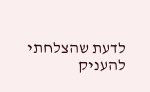לדעת שהצלחתי להעניק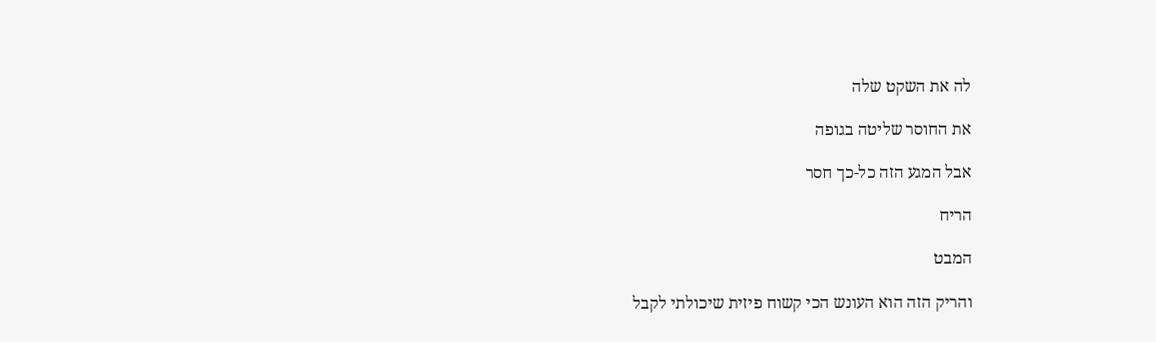לה את השקט שלה

את החוסר שליטה בגופה

אבל המגע הזה כל-כך חסר

הריח

המבט

והריק הזה הוא העונש הכי קשוח פיזית שיכולתי לקבל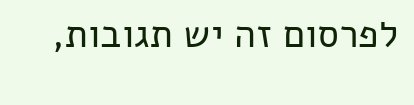לפרסום זה יש תגובות,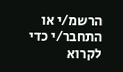הרשמ/י או התחבר/י כדי לקרוא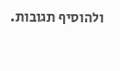ולהוסיף תגובות.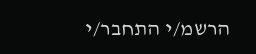הרשמ/י התחבר/י